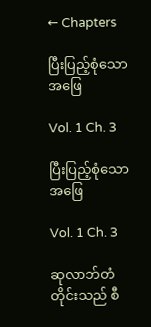← Chapters

ပြီးပြည့်စုံသောအဖြေ

Vol. 1 Ch. 3

ပြီးပြည့်စုံသောအဖြေ

Vol. 1 Ch. 3

ဆုလာဘ်တံတိုင်းသည် စီ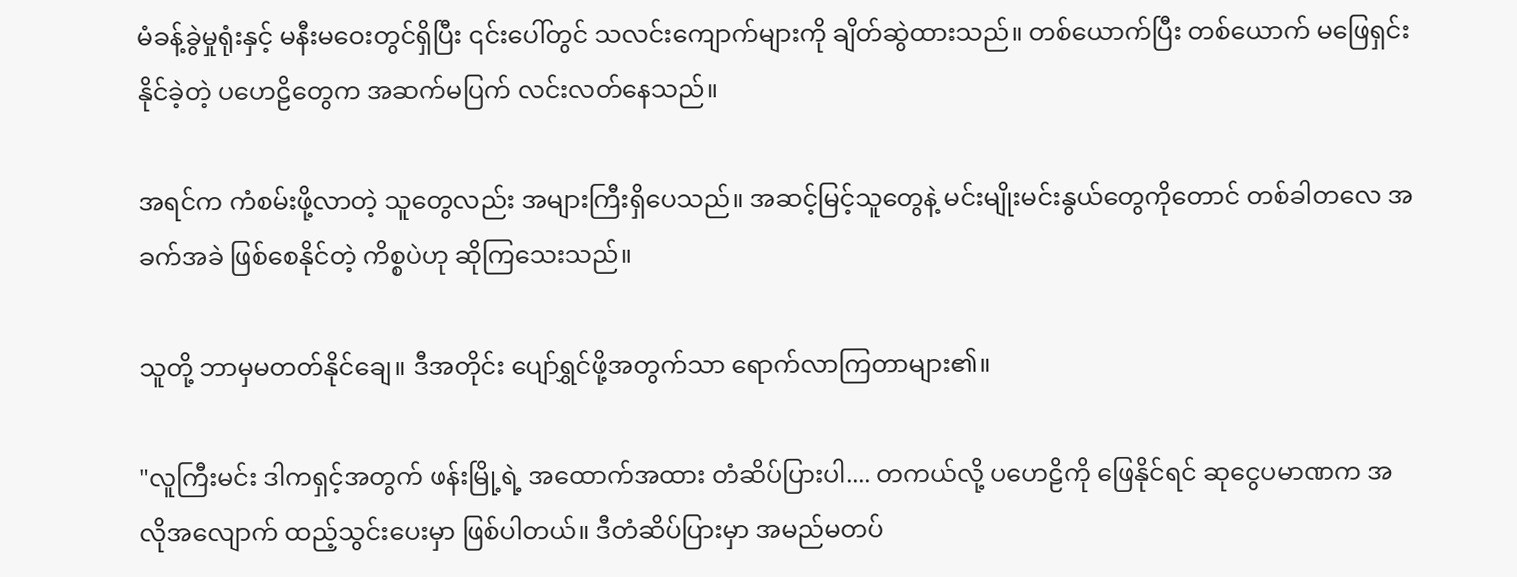မံခန့်ခွဲမှုရုံးနှင့် မနီးမဝေးတွင်ရှိပြီး ၎င်းပေါ်တွင် သလင်းကျောက်များကို ချိတ်ဆွဲထားသည်။ တစ်ယောက်ပြီး တစ်ယောက် မဖြေရှင်းနိုင်ခဲ့တဲ့ ပဟေဠိတွေက အဆက်မပြက် လင်းလတ်နေသည်။

အရင်က ကံစမ်းဖို့လာတဲ့ သူတွေလည်း အများကြီးရှိပေသည်။ အဆင့်မြင့်သူတွေနဲ့ မင်းမျိုးမင်းနွယ်တွေကိုတောင် တစ်ခါတလေ အခက်အခဲ ဖြစ်စေနိုင်တဲ့ ကိစ္စပဲဟု ဆိုကြသေးသည်။

သူတို့ ဘာမှမတတ်နိုင်ချေ။ ဒီအတိုင်း ပျော်ရွှင်ဖို့အတွက်သာ ရောက်လာကြတာများ၏။

"လူကြီးမင်း ဒါကရှင့်အတွက် ဖန်းမြို့ရဲ့ အထောက်အထား တံဆိပ်ပြားပါ.... တကယ်လို့ ပဟေဠိကို ဖြေနိုင်ရင် ဆုငွေပမာဏက အလိုအလျောက် ထည့်သွင်းပေးမှာ ဖြစ်ပါတယ်။ ဒီတံဆိပ်ပြားမှာ အမည်မတပ်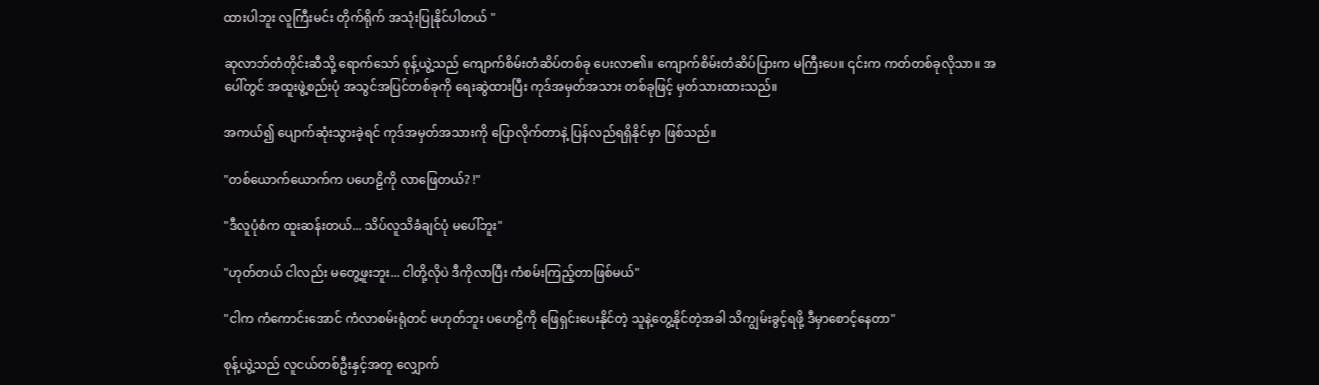ထားပါဘူး လူကြီးမင်း တိုက်ရိုက် အသုံးပြုနိုင်ပါတယ် "

ဆုလာဘ်တံတိုင်းဆီသို့ ရောက်သော် စုန့်ယွဲ့သည် ကျောက်စိမ်းတံဆိပ်တစ်ခု ပေးလာ၏။ ကျောက်စိမ်းတံဆိပ်ပြားက မကြီးပေ။ ၎င်းက ကတ်တစ်ခုလိုသာ။ အပေါ်တွင် အထူးဖွဲ့စည်းပုံ အသွင်အပြင်တစ်ခုကို ရေးဆွဲထားပြီး ကုဒ်အမှတ်အသား တစ်ခုဖြင့် မှတ်သားထားသည်။

အကယ်၍ ပျောက်ဆုံးသွားခဲ့ရင် ကုဒ်အမှတ်အသားကို ပြောလိုက်တာနဲ့ ပြန်လည်ရရှိနိုင်မှာ ဖြစ်သည်။

"တစ်ယောက်ယောက်က ပဟေဠိကို လာဖြေတယ်? !"

"ဒီလူပုံစံက ထူးဆန်းတယ်... သိပ်လူသိခံချင်ပုံ မပေါ်ဘူး"

"ဟုတ်တယ် ငါလည်း မတွေ့ဖူးဘူး... ငါတို့လိုပဲ ဒီကိုလာပြီး ကံစမ်းကြည့်တာဖြစ်မယ်"

"ငါက ကံကောင်းအောင် ကံလာစမ်းရုံတင် မဟုတ်ဘူး ပဟေဠိကို ဖြေရှင်းပေးနိုင်တဲ့ သူနဲ့တွေ့နိုင်တဲ့အခါ သိကျွမ်းခွင့်ရဖို့ ဒီမှာစောင့်နေတာ"

စုန့်ယွဲ့သည် လူငယ်တစ်ဦးနှင့်အတူ လျှောက်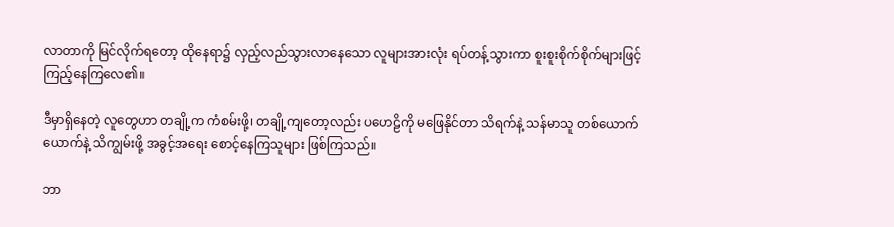လာတာကို မြင်လိုက်ရတော့ ထိုနေရာ၌ လှည့်လည်သွားလာနေသော လူများအားလုံး ရပ်တန့်သွားကာ စူးစူးစိုက်စိုက်များဖြင့် ကြည့်နေကြလေ၏။

ဒီမှာရှိနေတဲ့ လူတွေဟာ တချို့က ကံစမ်းဖို့၊ တချို့ကျတော့လည်း ပဟေဠိကို မဖြေနိုင်တာ သိရက်နဲ့ သန်မာသူ တစ်ယောက်ယောက်နဲ့ သိကျွမ်းဖို့ အခွင့်အရေး စောင့်နေကြသူများ ဖြစ်ကြသည်။

ဘာ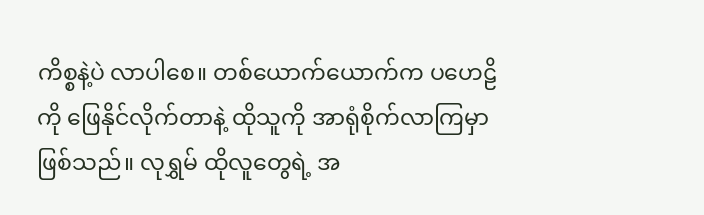ကိစ္စနဲ့ပဲ လာပါစေ။ တစ်ယောက်ယောက်က ပဟေဠိကို ဖြေနိုင်လိုက်တာနဲ့ ထိုသူကို အာရုံစိုက်လာကြမှာ ဖြစ်သည်။ လုရွှမ် ထိုလူတွေရဲ့ အ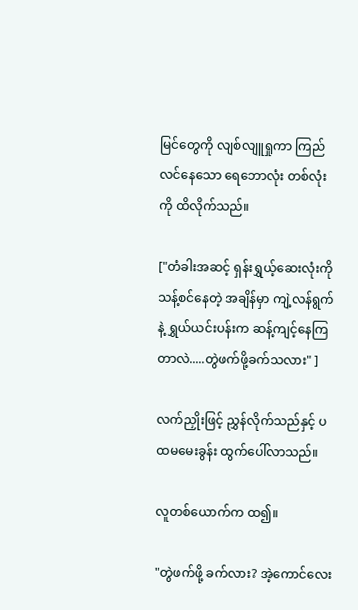မြင်တွေကို လျစ်လျူရှုကာ ကြည်လင်နေသော ရေဘောလုံး တစ်လုံးကို ထိလိုက်သည်။

["တံခါးအဆင့် ရှန်းရွှယ့်ဆေးလုံးကို သန့်စင်နေတဲ့ အချိန်မှာ ကျဲ့လန်ရွက်နဲ့ ရွှယ်ယင်းပန်းက ဆန့်ကျင့်နေကြတာလဲ.....တွဲဖက်ဖို့ခက်သလား" ]

လက်ညှိုးဖြင့် ညွှန်လိုက်သည်နှင့် ပထမမေးခွန်း ထွက်ပေါ်လာသည်။

လူတစ်ယောက်က ထ၍။

"တွဲဖက်ဖို့ ခက်လား? အဲ့ကောင်လေး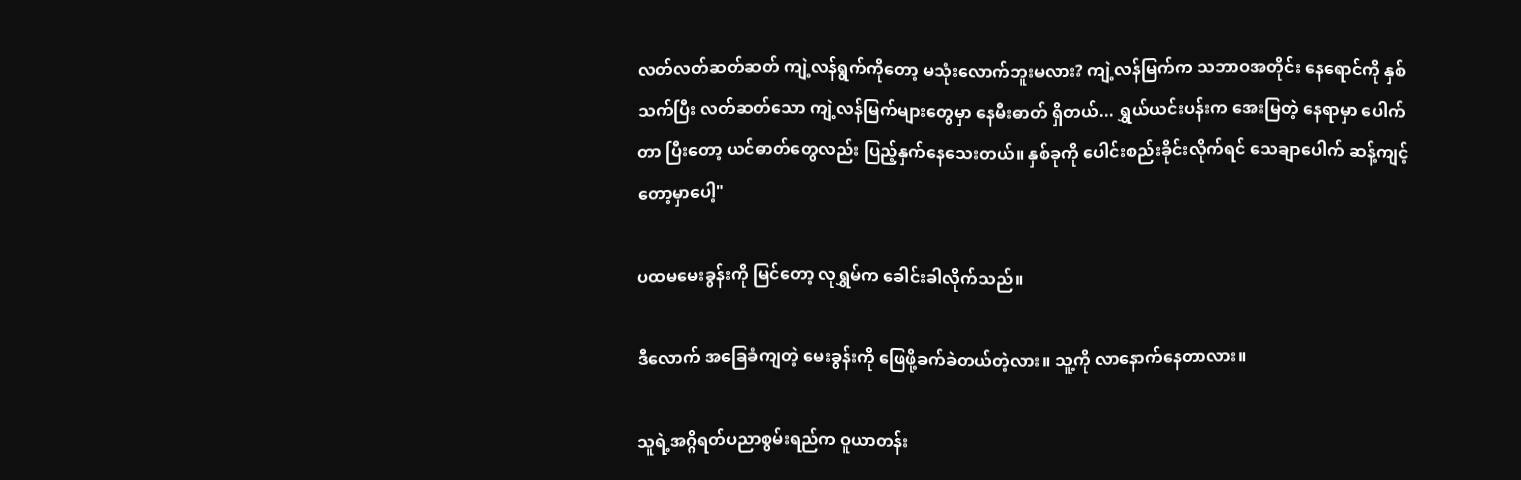လတ်လတ်ဆတ်ဆတ် ကျဲ့လန်ရွက်ကိုတော့ မသုံးလောက်ဘူးမလား? ကျဲ့လန်မြက်က သဘာဝအတိုင်း နေရောင်ကို နှစ်သက်ပြီး လတ်ဆတ်သော ကျဲ့လန်မြက်များတွေမှာ နေမီးဓာတ် ရှိတယ်... ရွှယ်ယင်းပန်းက အေးမြတဲ့ နေရာမှာ ပေါက်တာ ပြီးတော့ ယင်ဓာတ်တွေလည်း ပြည့်နှက်နေသေးတယ်။ နှစ်ခုကို ပေါင်းစည်းခိုင်းလိုက်ရင် သေချာပေါက် ဆန့်ကျင့်တော့မှာပေါ့"

ပထမမေးခွန်းကို မြင်တော့ လုရွှမ်က ခေါင်းခါလိုက်သည်။

ဒီလောက် အခြေခံကျတဲ့ မေးခွန်းကို ဖြေဖို့ခက်ခဲတယ်တဲ့လား။ သူ့ကို လာနောက်နေတာလား။

သူရဲ့အဂ္ဂိရတ်ပညာစွမ်းရည်က ဝူယာတန်း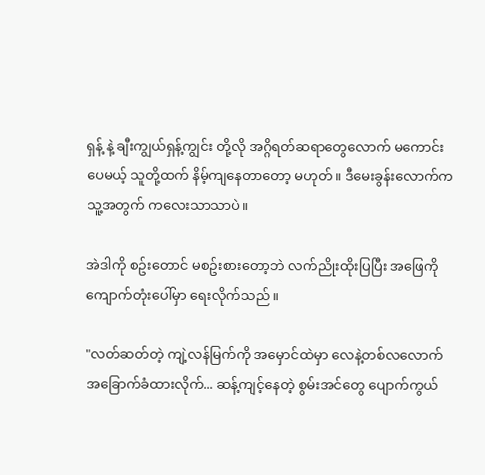ရှန့် နဲ့ ချီးကျွယ်ရှန့်ကျွင်း တို့လို အဂ္ဂိရတ်ဆရာတွေလောက် မကောင်းပေမယ့် သူတို့ထက် နိမ့်ကျနေတာတော့ မဟုတ်။ ဒီမေးခွန်းလောက်က သူ့အတွက် ကလေးသာသာပဲ။

အဲဒါကို စဥ်းတောင် မစဥ်းစားတော့ဘဲ လက်ညိုးထိုးပြပြီး အဖြေကို ကျောက်တုံးပေါ်မှာ ရေးလိုက်သည်။

"လတ်ဆတ်တဲ့ ကျဲ့လန်မြက်ကို အမှောင်ထဲမှာ လေနဲ့တစ်လလောက် အခြောက်ခံထားလိုက်... ဆန့်ကျင့်နေတဲ့ စွမ်းအင်တွေ ပျောက်ကွယ်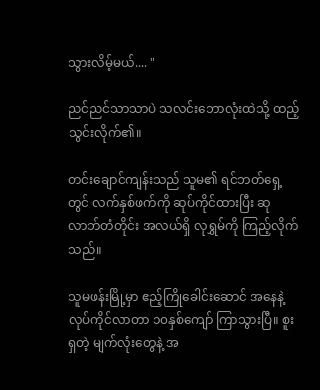သွားလိမ့်မယ်.... "

ညင်ညင်သာသာပဲ သလင်းဘောလုံးထဲသို့ ထည့်သွင်းလိုက်၏။

တင်းချောင်ကျန်းသည် သူမ၏ ရင်ဘတ်ရှေ့တွင် လက်နှစ်ဖက်ကို ဆုပ်ကိုင်ထားပြီး ဆုလာဘ်တံတိုင်း အလယ်ရှိ လုရွှမ်ကို ကြည့်လိုက်သည်။

သူမဖန်းမြို့မှာ ဧည့်ကြိုခေါင်းဆောင် အနေနဲ့ လုပ်ကိုင်လာတာ ၁၀နှစ်ကျော် ကြာသွားပြီ။ စူးရှတဲ့ မျက်လုံးတွေနဲ့ အ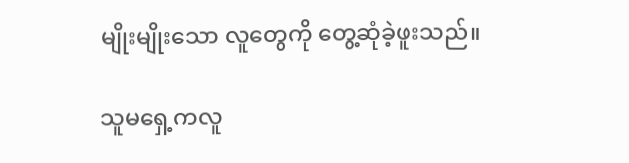မျိုးမျိုးသော လူတွေကို တွေ့ဆုံခဲ့ဖူးသည်။

သူမရှေ့ကလူ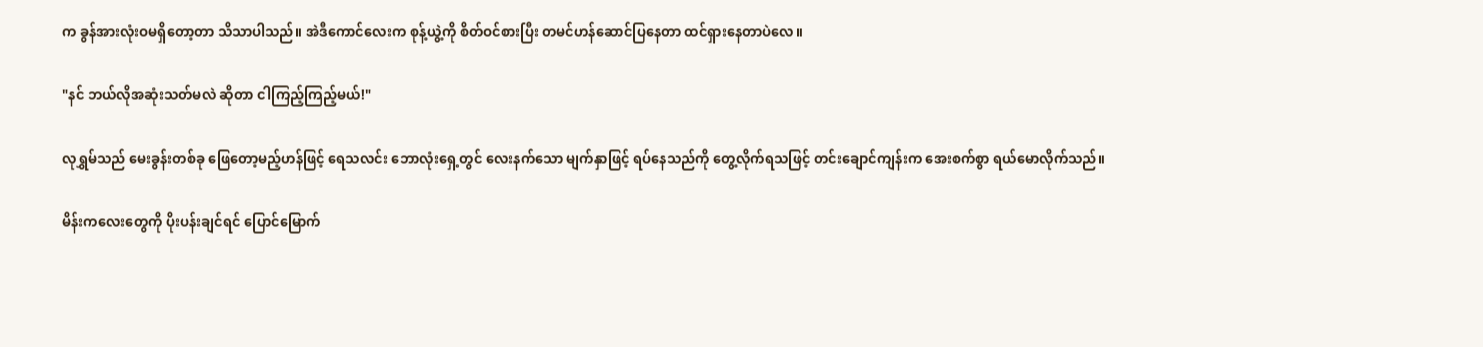က ခွန်အားလုံးဝမရှိတော့တာ သိသာပါသည်။ အဲဒီကောင်လေးက စုန့်ယွဲ့ကို စိတ်ဝင်စားပြီး တမင်ဟန်ဆောင်ပြနေတာ ထင်ရှားနေတာပဲလေ။

"နင် ဘယ်လိုအဆုံးသတ်မလဲ ဆိုတာ ငါကြည့်ကြည့်မယ်!"

လုရွှမ်သည် မေးခွန်းတစ်ခု ဖြေတော့မည့်ဟန်ဖြင့် ရေသလင်း ဘောလုံးရှေ့တွင် လေးနက်သော မျက်နှာဖြင့် ရပ်နေသည်ကို တွေ့လိုက်ရသဖြင့် တင်းချောင်ကျန်းက အေးစက်စွာ ရယ်မောလိုက်သည်။

မိန်းကလေးတွေကို ပိုးပန်းချင်ရင် ပြောင်မြောက်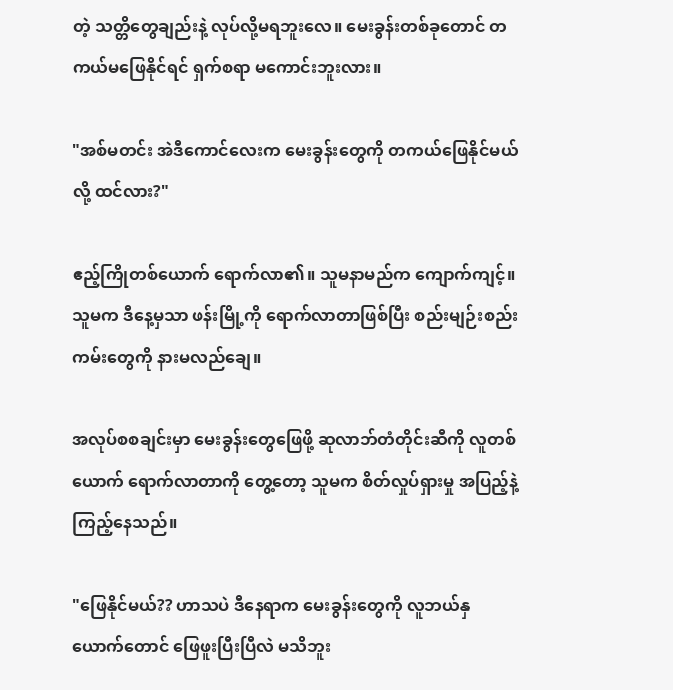တဲ့ သတ္တိတွေချည်းနဲ့ လုပ်လို့မရဘူးလေ။ မေးခွန်းတစ်ခုတောင် တကယ်မဖြေနိုင်ရင် ရှက်စရာ မကောင်းဘူးလား။

"အစ်မတင်း အဲဒီကောင်လေးက မေးခွန်းတွေကို တကယ်ဖြေနိုင်မယ်လို့ ထင်လား?"

ဧည့်ကြိုတစ်ယောက် ရောက်လာ၏။ သူမနာမည်က ကျောက်ကျင့်။ သူမက ဒီနေ့မှသာ ဖန်းမြို့ကို ရောက်လာတာဖြစ်ပြီး စည်းမျဉ်းစည်းကမ်းတွေကို နားမလည်ချေ။

အလုပ်စစချင်းမှာ မေးခွန်းတွေဖြေဖို့ ဆုလာဘ်တံတိုင်းဆီကို လူတစ်ယောက် ရောက်လာတာကို တွေ့တော့ သူမက စိတ်လှုပ်ရှားမှု အပြည့်နဲ့ ကြည့်နေသည်။

"ဖြေနိုင်မယ်?? ဟာသပဲ ဒီနေရာက မေးခွန်းတွေကို လူဘယ်နှယောက်တောင် ဖြေဖူးပြီးပြီလဲ မသိဘူး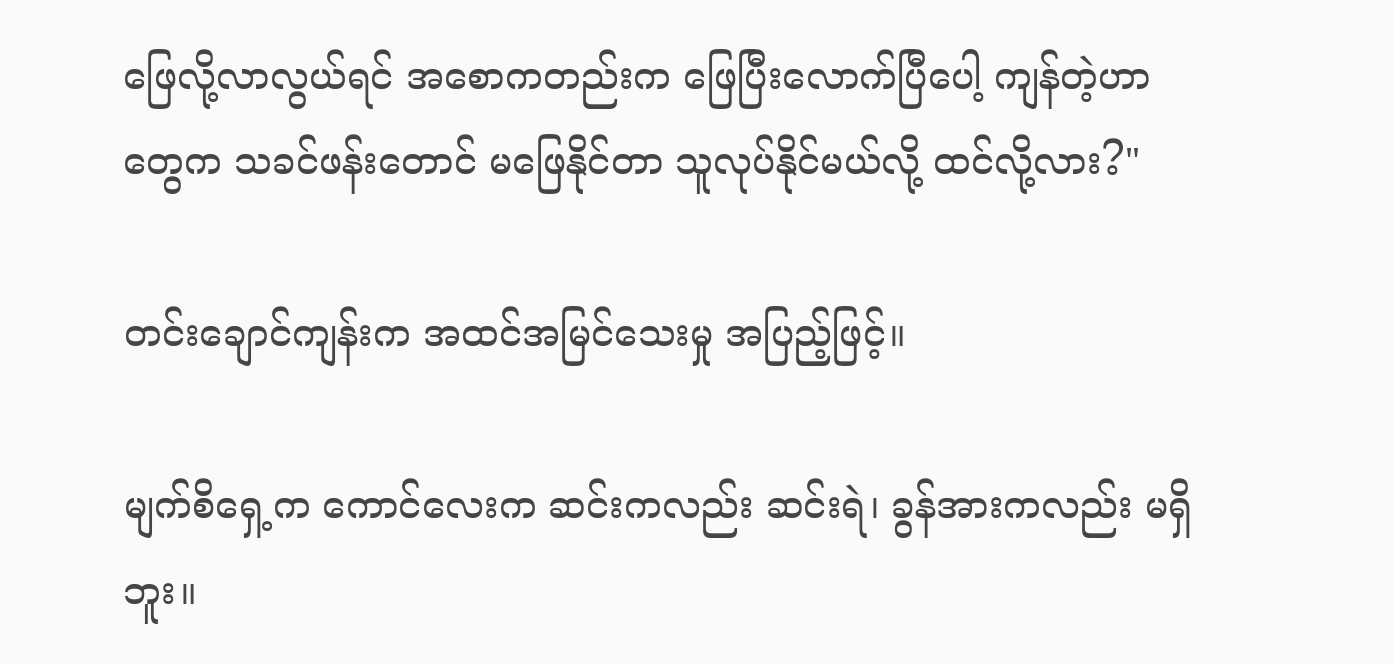ဖြေလို့လာလွယ်ရင် အစောကတည်းက ဖြေပြီးလောက်ပြီပေါ့ ကျန်တဲ့ဟာတွေက သခင်ဖန်းတောင် မဖြေနိုင်တာ သူလုပ်နိုင်မယ်လို့ ထင်လို့လား?"

တင်းချောင်ကျန်းက အထင်အမြင်သေးမှု အပြည့်ဖြင့်။

မျက်စိရှေ့က ကောင်လေးက ဆင်းကလည်း ဆင်းရဲ၊ ခွန်အားကလည်း မရှိဘူး။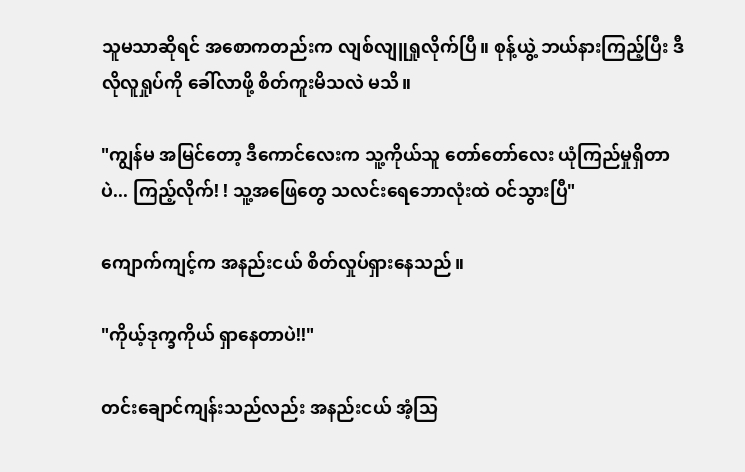သူမသာဆိုရင် အစောကတည်းက လျစ်လျူရှုလိုက်ပြီ။ စုန့်ယွဲ့ ဘယ်နားကြည့်ပြီး ဒီလိုလူရှုပ်ကို ခေါ်လာဖို့ စိတ်ကူးမိသလဲ မသိ။

"ကျွန်မ အမြင်တော့ ဒီကောင်လေးက သူ့ကိုယ်သူ တော်တော်လေး ယုံကြည်မှုရှိတာပဲ... ကြည့်လိုက်! ! သူ့အဖြေတွေ သလင်းရေဘောလုံးထဲ ဝင်သွားပြီ"

ကျောက်ကျင့်က အနည်းငယ် စိတ်လှုပ်ရှားနေသည်။

"ကိုယ့်ဒုက္ခကိုယ် ရှာနေတာပဲ!!"

တင်းချောင်ကျန်းသည်လည်း အနည်းငယ် အံ့သြ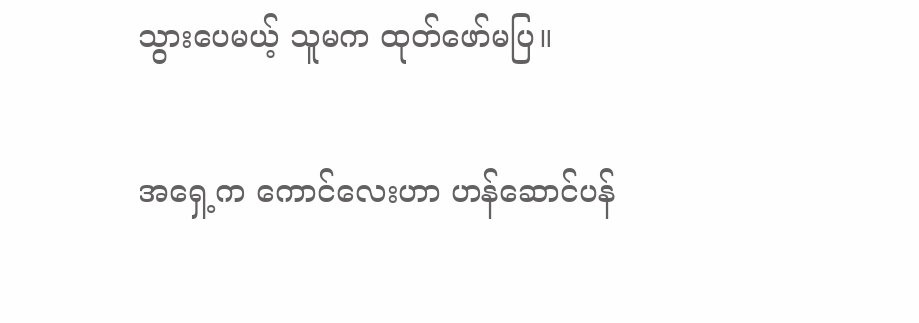သွားပေမယ့် သူမက ထုတ်ဖော်မပြ။

အရှေ့က ကောင်လေးဟာ ဟန်ဆောင်ပန်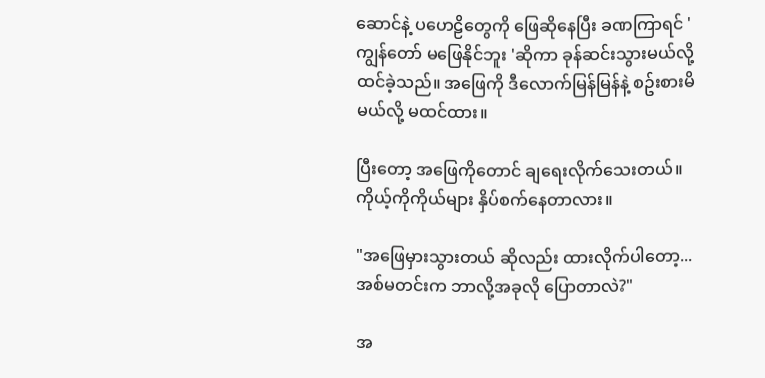ဆောင်နဲ့ ပဟေဠိတွေကို ဖြေဆိုနေပြီး ခဏကြာရင် 'ကျွန်တော် မဖြေနိုင်ဘူး 'ဆိုကာ ခုန်ဆင်းသွားမယ်လို့ ထင်ခဲ့သည်။ အဖြေကို ဒီလောက်မြန်မြန်နဲ့ စဥ်းစားမိမယ်လို့ မထင်ထား။

ပြီးတော့ အဖြေကိုတောင် ချရေးလိုက်သေးတယ်။ ကိုယ့်ကိုကိုယ်များ နှိပ်စက်နေတာလား။

"အဖြေမှားသွားတယ် ဆိုလည်း ထားလိုက်ပါတော့... အစ်မတင်းက ဘာလို့အခုလို ပြောတာလဲ?"

အ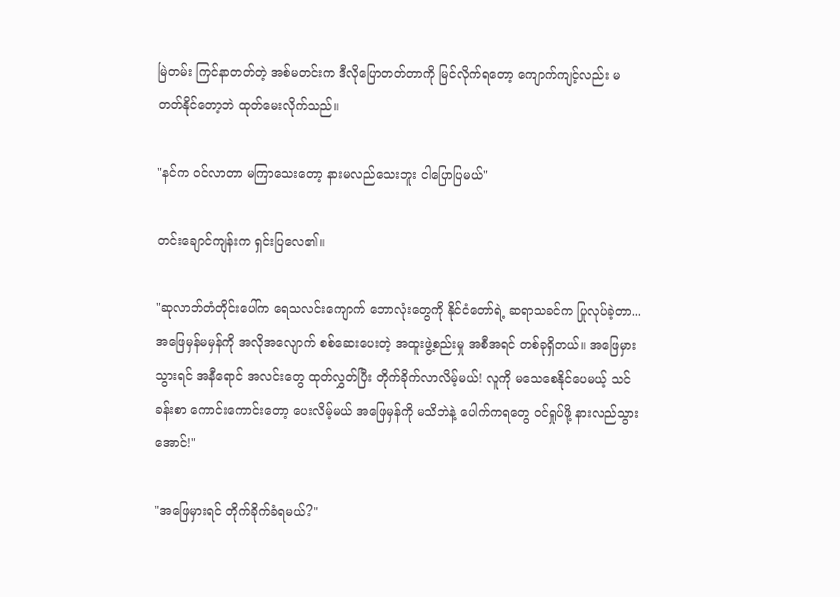မြဲတမ်း ကြင်နာတတ်တဲ့ အစ်မတင်းက ဒီလိုပြောတတ်တာကို မြင်လိုက်ရတော့ ကျောက်ကျင့်လည်း မတတ်နိုင်တော့ဘဲ ထုတ်မေးလိုက်သည်။

"နင်က ဝင်လာတာ မကြာသေးတော့ နားမလည်သေးဘူး ငါပြောပြမယ်"

တင်းချောင်ကျန်းက ရှင်းပြလေ၏။

"ဆုလာဘ်တံတိုင်းပေါ်က ရေသလင်းကျောက် ဘောလုံးတွေကို နိုင်ငံတော်ရဲ့ ဆရာသခင်က ပြုလုပ်ခဲ့တာ... အဖြေမှန်မမှန်ကို အလိုအလျောက် စစ်ဆေးပေးတဲ့ အထူးဖွဲ့စည်းမှု အစီအရင် တစ်ခုရှိတယ်။ အဖြေမှားသွားရင် အနီရောင် အလင်းတွေ ထုတ်လွှတ်ပြီး တိုက်ခိုက်လာလိမ့်မယ်! လူကို မသေစေနိုင်ပေမယ့် သင်ခန်းစာ ကောင်းကောင်းတော့ ပေးလိမ့်မယ် အဖြေမှန်ကို မသိဘဲနဲ့ ပေါက်ကရတွေ ဝင်ရှုပ်ဖို့ နားလည်သွားအောင်!"

"အဖြေမှားရင် တိုက်ခိုက်ခံရမယ်?"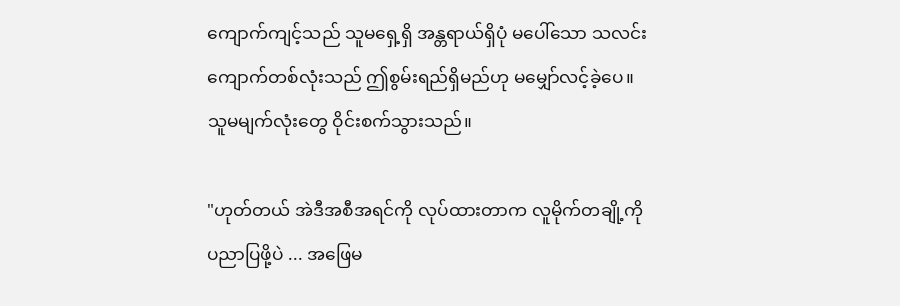ကျောက်ကျင့်သည် သူမရှေ့ရှိ အန္တရာယ်ရှိပုံ မပေါ်သော သလင်းကျောက်တစ်လုံးသည် ဤစွမ်းရည်ရှိမည်ဟု မမျှော်လင့်ခဲ့ပေ။ သူမမျက်လုံးတွေ ဝိုင်းစက်သွားသည်။

"ဟုတ်တယ် အဲဒီအစီအရင်ကို လုပ်ထားတာက လူမိုက်တချို့ကို ပညာပြဖို့ပဲ ... အဖြေမ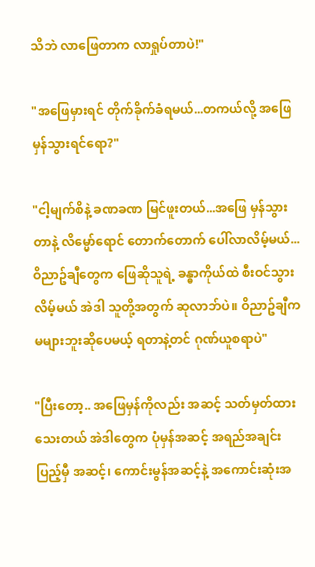သိဘဲ လာဖြေတာက လာရှုပ်တာပဲ!"

"အဖြေမှားရင် တိုက်ခိုက်ခံရမယ်...တကယ်လို့ အဖြေမှန်သွားရင်ရော?"

"ငါ့မျက်စိနဲ့ ခဏခဏ မြင်ဖူးတယ်...အဖြေ မှန်သွားတာနဲ့ လိမ္မော်ရောင် တောက်တောက် ပေါ်လာလိမ့်မယ်... ဝိညာဥ်ချီတွေက ဖြေဆိုသူရဲ့ ခန္ဓာကိုယ်ထဲ စီးဝင်သွားလိမ့်မယ် အဲဒါ သူတို့အတွက် ဆုလာဘ်ပဲ။ ဝိညာဥ်ချီက မများဘူးဆိုပေမယ့် ရတာနဲ့တင် ဂုဏ်ယူစရာပဲ"

"ပြီးတော့.. အဖြေမှန်ကိုလည်း အဆင့် သတ်မှတ်ထားသေးတယ် အဲဒါတွေက ပုံမှန်အဆင့် အရည်အချင်းပြည့်မှီ အဆင့်၊ ကောင်းမွန်အဆင့်နဲ့ အကောင်းဆုံးအ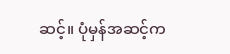ဆင့်။ ပုံမှန်အဆင့်က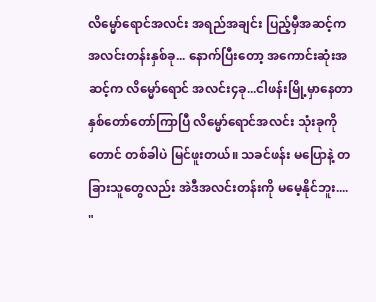လိမ္မော်ရောင်အလင်း အရည်အချင်း ပြည့်မှီအဆင့်က အလင်းတန်းနှစ်ခု... နောက်ပြီးတော့ အကောင်းဆုံးအဆင့်က လိမ္မော်ရောင် အလင်း၄ခု...ငါဖန်းမြို့မှာနေတာ နှစ်တော်တော်ကြာပြီ လိမ္မော်ရောင်အလင်း သုံးခုကိုတောင် တစ်ခါပဲ မြင်ဖူးတယ်။ သခင်ဖန်း မပြောနဲ့ တခြားသူတွေလည်း အဲဒီအလင်းတန်းကို မမေ့နိုင်ဘူး.... "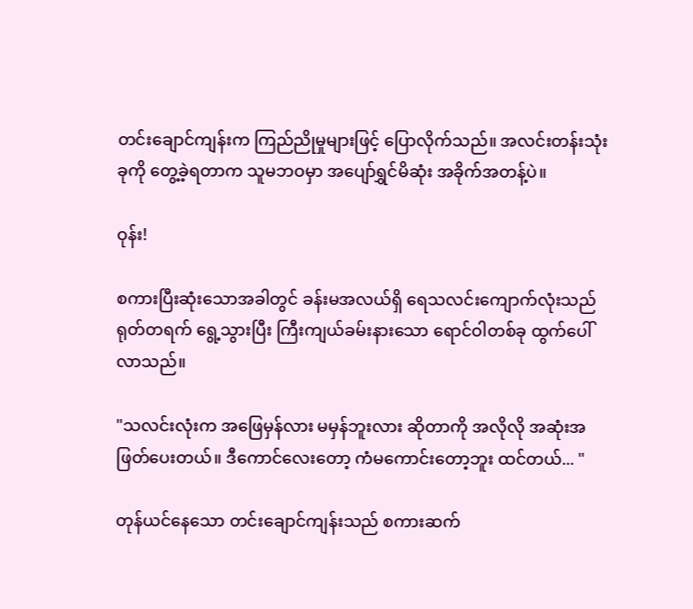တင်းချောင်ကျန်းက ကြည်ညိုမှုများဖြင့် ပြောလိုက်သည်။ အလင်းတန်းသုံးခုကို တွေ့ခဲ့ရတာက သူမဘဝမှာ အပျော်ရွှင်မိဆုံး အခိုက်အတန့်ပဲ။

ဝုန်း!

စကားပြီးဆုံးသောအခါတွင် ခန်းမအလယ်ရှိ ရေသလင်းကျောက်လုံးသည် ရုတ်တရက် ရွေ့သွားပြီး ကြီးကျယ်ခမ်းနားသော ရောင်ဝါတစ်ခု ထွက်ပေါ်လာသည်။

"သလင်းလုံးက အဖြေမှန်လား မမှန်ဘူးလား ဆိုတာကို အလိုလို အဆုံးအဖြတ်ပေးတယ်။ ဒီကောင်လေးတော့ ကံမကောင်းတော့ဘူး ထင်တယ်... "

တုန်ယင်နေသော တင်းချောင်ကျန်းသည် စကားဆက်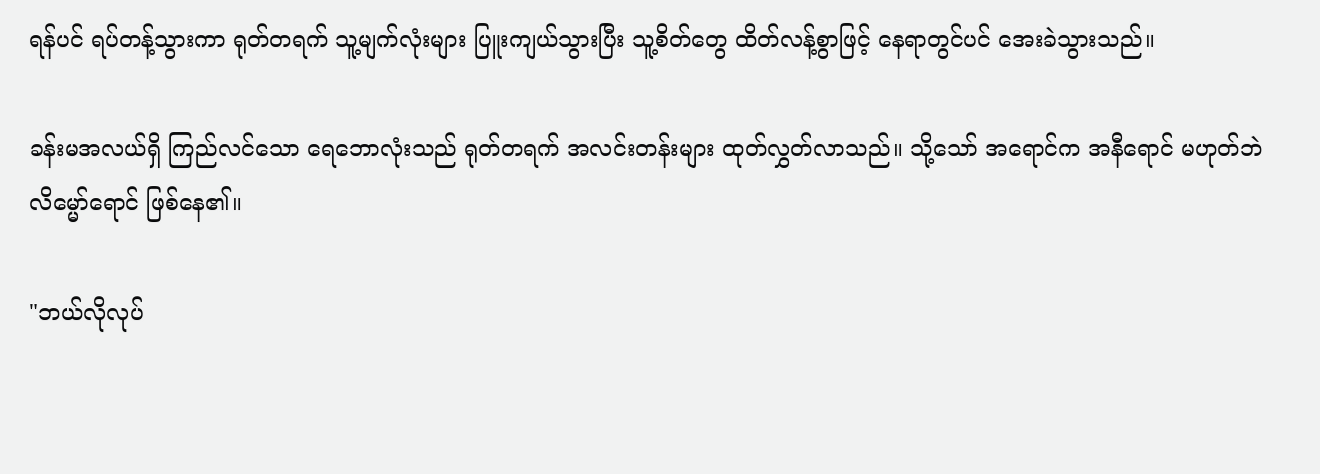ရန်ပင် ရပ်တန့်သွားကာ ရုတ်တရက် သူ့မျက်လုံးများ ပြူးကျယ်သွားပြီး သူ့စိတ်တွေ ထိတ်လန့်စွာဖြင့် နေရာတွင်ပင် အေးခဲသွားသည်။

ခန်းမအလယ်ရှိ ကြည်လင်သော ရေဘောလုံးသည် ရုတ်တရက် အလင်းတန်းများ ထုတ်လွှတ်လာသည်။ သို့သော် အရောင်က အနီရောင် မဟုတ်ဘဲ လိမ္မော်ရောင် ဖြစ်နေ၏။

"ဘယ်လိုလုပ်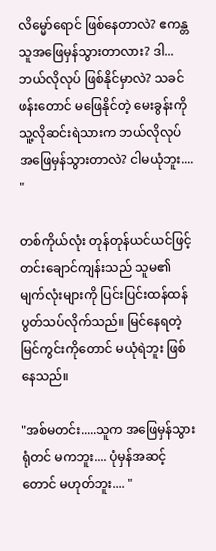လိမ္မော်ရောင် ဖြစ်နေတာလဲ? ဧကန္တ သူအဖြေမှန်သွားတာလား? ဒါ... ဘယ်လိုလုပ် ဖြစ်နိုင်မှာလဲ? သခင်ဖန်းတောင် မဖြေနိုင်တဲ့ မေးခွန်းကို သူ့လိုဆင်းရဲသားက ဘယ်လိုလုပ် အဖြေမှန်သွားတာလဲ? ငါမယုံဘူး.... "

တစ်ကိုယ်လုံး တုန်တုန်ယင်ယင်ဖြင့် တင်းချောင်ကျန်းသည် သူမ၏ မျက်လုံးများကို ပြင်းပြင်းထန်ထန် ပွတ်သပ်လိုက်သည်။ မြင်နေရတဲ့ မြင်ကွင်းကိုတောင် မယုံရဲဘူး ဖြစ်နေသည်။

"အစ်မတင်း.....သူက အဖြေမှန်သွားရုံတင် မကဘူး.... ပုံမှန်အဆင့်တောင် မဟုတ်ဘူး.... "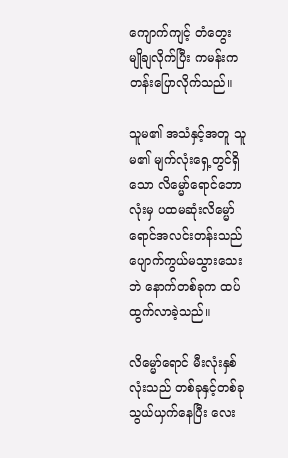ကျောက်ကျင့် တံတွေး မျိုချလိုက်ပြီး ကမန်းကတန်းပြောလိုက်သည်။

သူမ၏ အသံနှင့်အတူ သူမ၏ မျက်လုံးရှေ့တွင်ရှိသော လိမ္မော်ရောင်ဘောလုံးမှ ပထမဆုံးလိမ္မော်ရောင်အလင်းတန်းသည် ပျောက်ကွယ်မသွားသေးဘဲ နောက်တစ်ခုက ထပ်ထွက်လာခဲ့သည်။

လိမ္မော်ရောင် မီးလုံးနှစ်လုံးသည် တစ်ခုနှင့်တစ်ခု သွယ်ယှက်နေပြီး လေး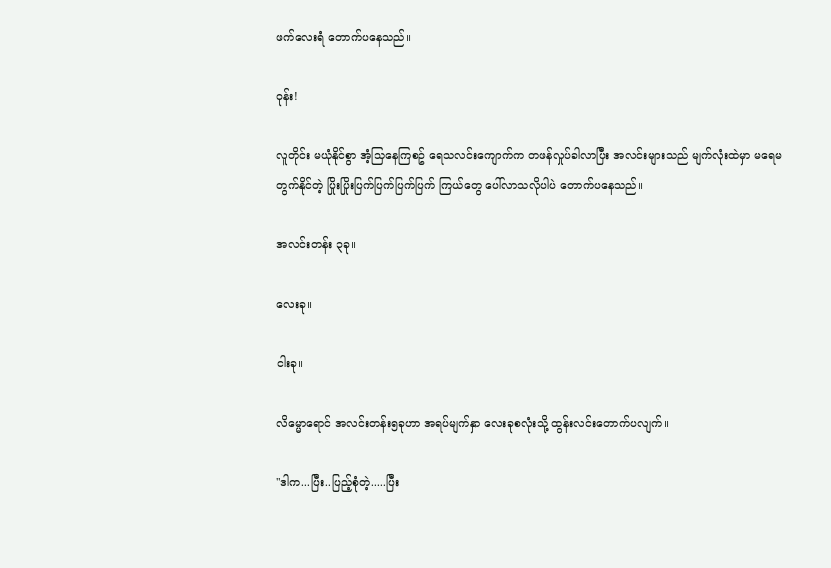ဖက်လေးရံ တောက်ပနေသည်။

ဝုန်း!

လူတိုင်း မယုံနိုင်စွာ အံ့သြနေကြစဥ် ရေသလင်းကျောက်က တဖန်လှုပ်ခါလာပြီး အလင်းများသည် မျက်လုံးထဲမှာ မရေမတွက်နိုင်တဲ့ ပြိုးပြိုးပြက်ပြက်ပြက်ပြက် ကြယ်တွေ ပေါ်လာသလိုပါပဲ တောက်ပနေသည်။

အလင်းတန်း ၃ခု။

လေးခု။

ငါးခု။

လိမ္မောရောင် အလင်းတန်း၅ခုဟာ အရပ်မျက်နှာ လေးခုစလုံးသို့ ထွန်းလင်းတောက်ပလျက်။

"ဒါက...ပြီး..ပြည့်စုံတဲ့.....ပြီး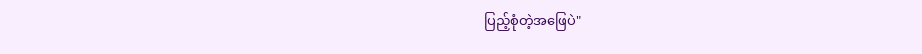ပြည့်စုံတဲ့အဖြေပဲ"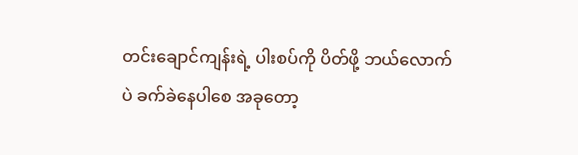တင်းချောင်ကျန်းရဲ့ ပါးစပ်ကို ပိတ်ဖို့ ဘယ်လောက်ပဲ ခက်ခဲနေပါစေ အခုတော့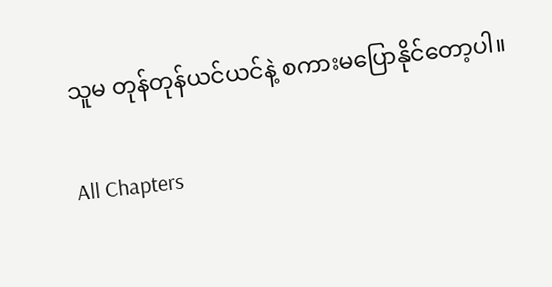သူမ တုန်တုန်ယင်ယင်နဲ့ စကားမပြောနိုင်တော့ပါ။

All Chapters